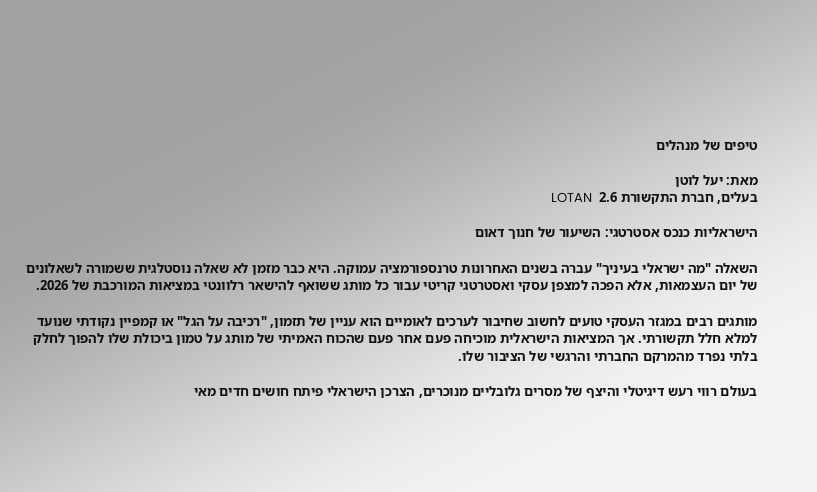טיפים של מנהלים

מאת: יעל לוטן
בעלים, חברת התקשורת 2.6  LOTAN

הישראליות כנכס אסטרטגי: השיעור של חנוך דאום

השאלה "מה ישראלי בעיניך" עברה בשנים האחרונות טרנספורמציה עמוקה. היא כבר מזמן לא שאלה נוסטלגית ששמורה לשאלונים של יום העצמאות, אלא הפכה למצפן עסקי ואסטרטגי קריטי עבור כל מותג ששואף להישאר רלוונטי במציאות המורכבת של 2026.

מותגים רבים במגזר העסקי טועים לחשוב שחיבור לערכים לאומיים הוא עניין של תזמון, "רכיבה על הגל" או קמפיין נקודתי שנועד למלא חלל תקשורתי. אך המציאות הישראלית מוכיחה פעם אחר פעם שהכוח האמיתי של מותג על טמון ביכולת שלו להפוך לחלק בלתי נפרד מהמרקם החברתי והרגשי של הציבור שלו.

בעולם רווי רעש דיגיטלי והיצף של מסרים גלובליים מנוכרים, הצרכן הישראלי פיתח חושים חדים מאי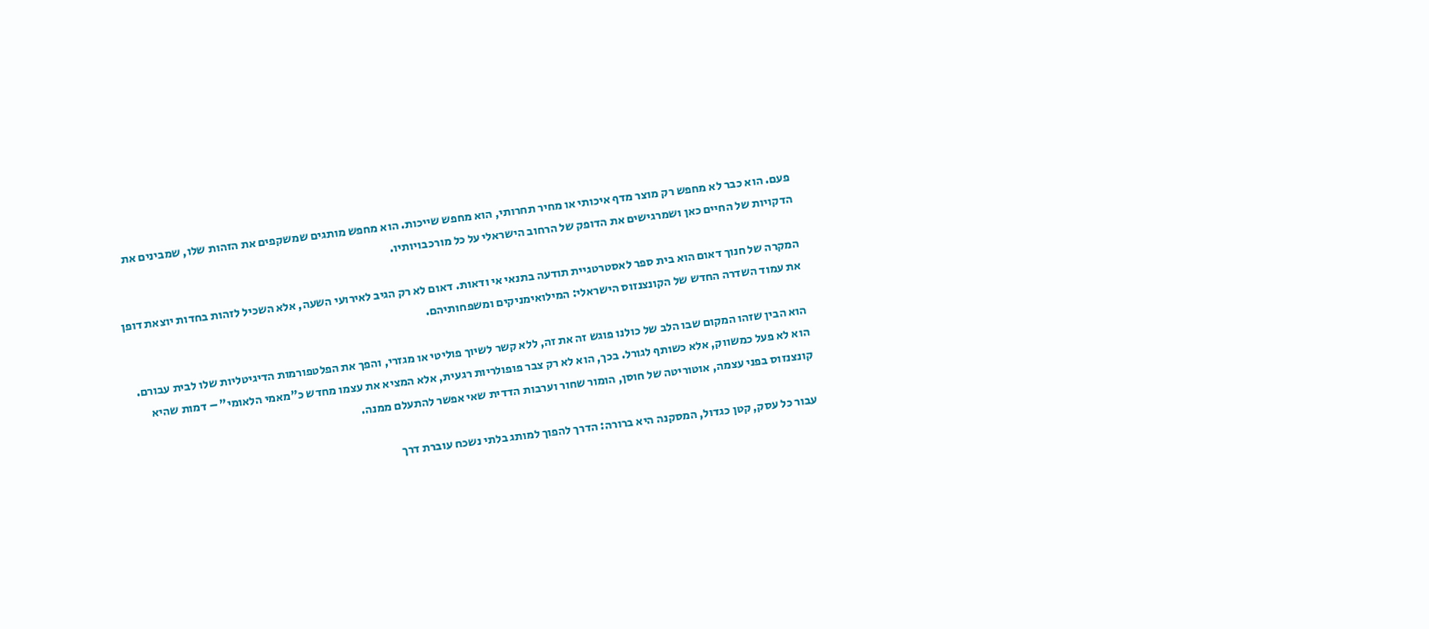פעם. הוא כבר לא מחפש רק מוצר מדף איכותי או מחיר תחרותי, הוא מחפש שייכות. הוא מחפש מותגים שמשקפים את הזהות שלו, שמבינים את הדקויות של החיים כאן ושמרגישים את הדופק של הרחוב הישראלי על כל מורכבויותיו.

המקרה של חנוך דאום הוא בית ספר לאסטרטגיית תודעה בתנאי אי ודאות. דאום לא רק הגיב לאירועי השעה, אלא השכיל לזהות בחדות יוצאת דופן את עמוד השדרה החדש של הקונצנזוס הישראלי: המילואימניקים ומשפחותיהם.

הוא הבין שזהו המקום שבו הלב של כולנו פוגש זה את זה, ללא קשר לשיוך פוליטי או מגזרי, והפך את הפלטפורמות הדיגיטליות שלו לבית עבורם. הוא לא פעל כמשווק, אלא כשותף לגורל. בכך, הוא לא רק צבר פופולריות רגעית, אלא המציא את עצמו מחדש כ"מאמי הלאומי" – דמות שהיא קונצנזוס בפני עצמה, אוטוריטה של חוסן, הומור שחור וערבות הדדית שאי אפשר להתעלם ממנה.

עבור כל עסק, קטן כגדול, המסקנה היא ברורה: הדרך להפוך למותג בלתי נשכח עוברת דרך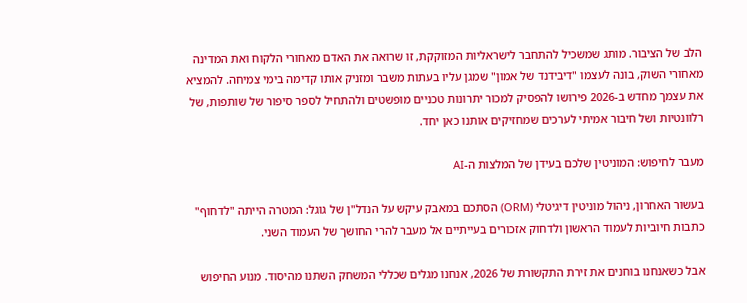הלב של הציבור. מותג שמשכיל להתחבר לישראליות המזוקקת, זו שרואה את האדם מאחורי הלקוח ואת המדינה מאחורי השוק, בונה לעצמו "דיבידנד של אמון" שמגן עליו בעתות משבר ומזניק אותו קדימה בימי צמיחה. להמציא את עצמך מחדש ב-2026 פירושו להפסיק למכור יתרונות טכניים מופשטים ולהתחיל לספר סיפור של שותפות, של רלוונטיות ושל חיבור אמיתי לערכים שמחזיקים אותנו כאן יחד.

מעבר לחיפוש: המוניטין שלכם בעידן של המלצות ה-AI

בעשור האחרון, ניהול מוניטין דיגיטלי (ORM) הסתכם במאבק עיקש על הנדל"ן של גוגל: המטרה הייתה "לדחוף" כתבות חיוביות לעמוד הראשון ולדחוק אזכורים בעייתיים אל מעבר להרי החושך של העמוד השני.

אבל כשאנחנו בוחנים את זירת התקשורת של 2026, אנחנו מגלים שכללי המשחק השתנו מהיסוד. מנוע החיפוש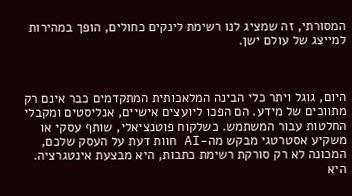המסורתי, זה שמציג לנו רשימת לינקים כחולים, הופך במהירות למייצג של עולם ישן.



היום, גוגל ויתר כלי הבינה המלאכותית המתקדמים כבר אינם רק מתווכים של מידע. הם הפכו ליועצים אישיים, אנליסטים ומקבלי החלטות עבור המשתמש. כשלקוח פוטנציאלי, שותף עסקי או משקיע אסטרטגי מבקש מה-AI חוות דעת על העסק שלכם, המכונה לא רק סורקת רשימת כתבות, היא מבצעת אינטגרציה. היא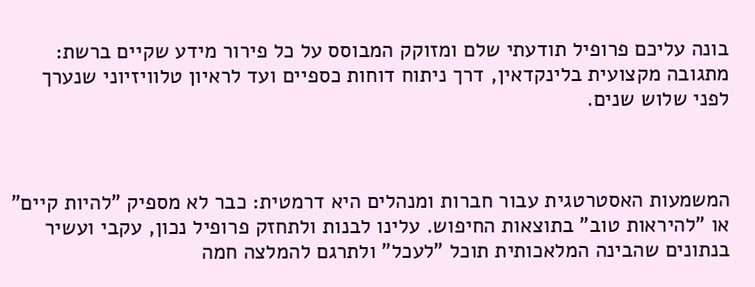בונה עליכם פרופיל תודעתי שלם ומזוקק המבוסס על כל פירור מידע שקיים ברשת: מתגובה מקצועית בלינקדאין, דרך ניתוח דוחות כספיים ועד לראיון טלוויזיוני שנערך לפני שלוש שנים.



המשמעות האסטרטגית עבור חברות ומנהלים היא דרמטית: כבר לא מספיק "להיות קיים" או "להיראות טוב" בתוצאות החיפוש. עלינו לבנות ולתחזק פרופיל נכון, עקבי ועשיר בנתונים שהבינה המלאכותית תוכל "לעכל" ולתרגם להמלצה חמה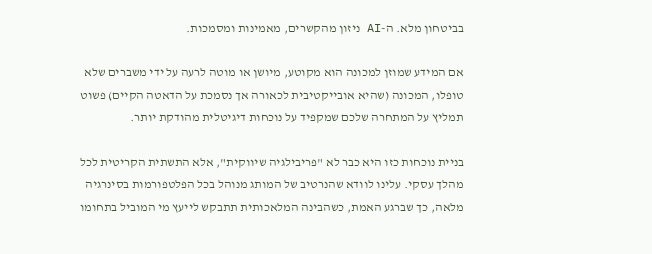בביטחון מלא. ה-AI ניזון מהקשרים, מאמינות ומסמכות.

אם המידע שמוזן למכונה הוא מקוטע, מיושן או מוטה לרעה על ידי משברים שלא טופלו, המכונה (שהיא אובייקטיבית לכאורה אך נסמכת על הדאטה הקיים) פשוט תמליץ על המתחרה שלכם שמקפיד על נוכחות דיגיטלית מהודקת יותר.

בניית נוכחות כזו היא כבר לא "פריבילגיה שיווקית", אלא התשתית הקריטית לכל מהלך עסקי. עלינו לוודא שהנרטיב של המותג מנוהל בכל הפלטפורמות בסינרגיה מלאה, כך שברגע האמת, כשהבינה המלאכותית תתבקש לייעץ מי המוביל בתחומו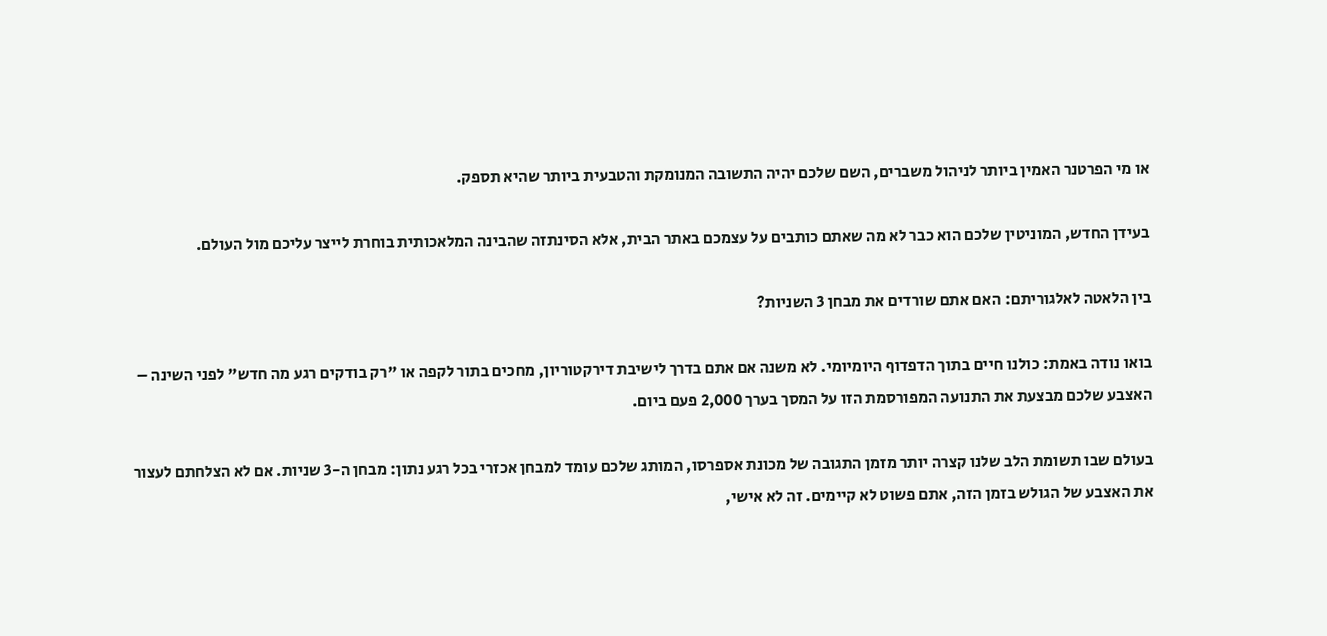או מי הפרטנר האמין ביותר לניהול משברים, השם שלכם יהיה התשובה המנומקת והטבעית ביותר שהיא תספק.

בעידן החדש, המוניטין שלכם הוא כבר לא מה שאתם כותבים על עצמכם באתר הבית, אלא הסינתזה שהבינה המלאכותית בוחרת לייצר עליכם מול העולם.

בין הלאטה לאלגוריתם: האם אתם שורדים את מבחן 3 השניות?

בואו נודה באמת: כולנו חיים בתוך הדפדוף היומיומי. לא משנה אם אתם בדרך לישיבת דירקטוריון, מחכים בתור לקפה או "רק בודקים רגע מה חדש" לפני השינה – האצבע שלכם מבצעת את התנועה המפורסמת הזו על המסך בערך 2,000 פעם ביום.

בעולם שבו תשומת הלב שלנו קצרה יותר מזמן התגובה של מכונת אספרסו, המותג שלכם עומד למבחן אכזרי בכל רגע נתון: מבחן ה-3 שניות. אם לא הצלחתם לעצור את האצבע של הגולש בזמן הזה, אתם פשוט לא קיימים. זה לא אישי,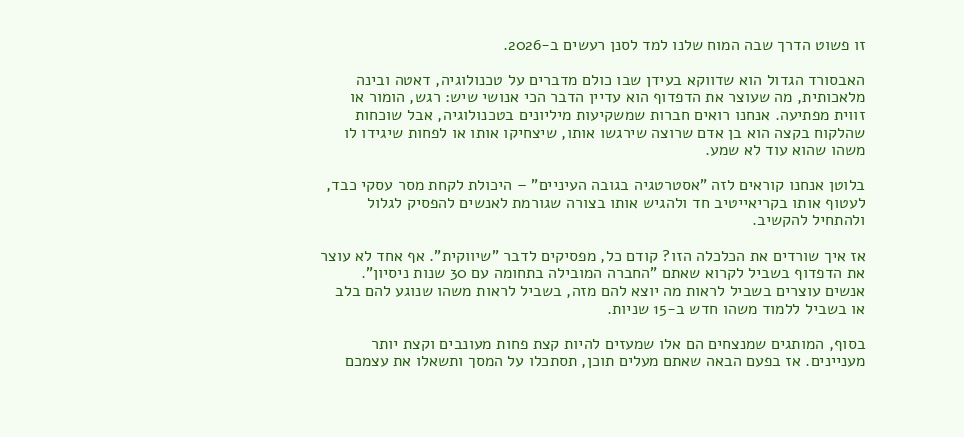זו פשוט הדרך שבה המוח שלנו למד לסנן רעשים ב-2026.

האבסורד הגדול הוא שדווקא בעידן שבו כולם מדברים על טכנולוגיה, דאטה ובינה מלאכותית, מה שעוצר את הדפדוף הוא עדיין הדבר הכי אנושי שיש: רגש, הומור או זווית מפתיעה. אנחנו רואים חברות שמשקיעות מיליונים בטכנולוגיה, אבל שוכחות שהלקוח בקצה הוא בן אדם שרוצה שירגשו אותו, שיצחיקו אותו או לפחות שיגידו לו משהו שהוא עוד לא שמע.

בלוטן אנחנו קוראים לזה "אסטרטגיה בגובה העיניים" – היכולת לקחת מסר עסקי כבד, לעטוף אותו בקריאייטיב חד ולהגיש אותו בצורה שגורמת לאנשים להפסיק לגלול ולהתחיל להקשיב.

אז איך שורדים את הכלכלה הזו? קודם כל, מפסיקים לדבר "שיווקית". אף אחד לא עוצר את הדפדוף בשביל לקרוא שאתם "החברה המובילה בתחומה עם 30 שנות ניסיון". אנשים עוצרים בשביל לראות מה יוצא להם מזה, בשביל לראות משהו שנוגע להם בלב או בשביל ללמוד משהו חדש ב-15 שניות.

בסוף, המותגים שמנצחים הם אלו שמעזים להיות קצת פחות מעונבים וקצת יותר מעניינים. אז בפעם הבאה שאתם מעלים תוכן, תסתכלו על המסך ותשאלו את עצמכם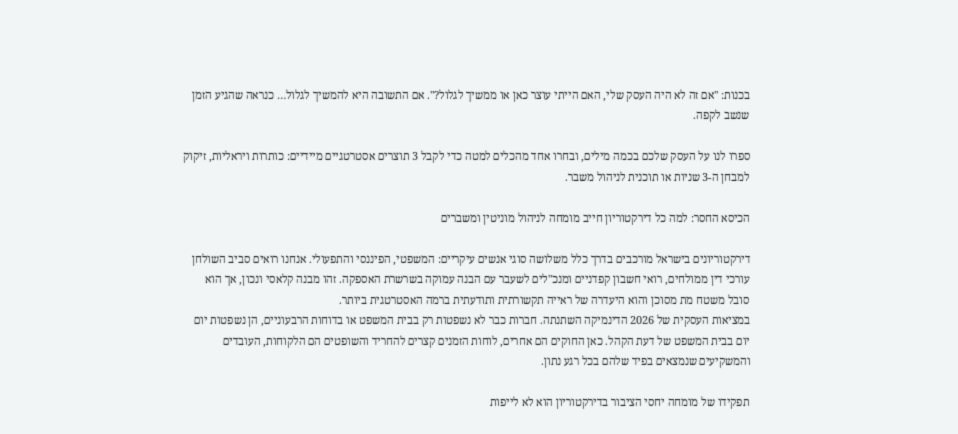בכנות: "אם זה לא היה העסק שלי, האם הייתי עוצר כאן או ממשיך לגלול?". אם התשובה היא להמשיך לגלול… כנראה שהגיע הזמן שנשב לקפה.

ספרו לנו על העסק שלכם בכמה מילים, ובחרו אחד מהכלים למטה כדי לקבל 3 תוצרים אסטרטגיים מיידיים: כותרות ויראליות, זיקוק למבחן ה-3 שניות או תוכנית לניהול משבר.

הכיסא החסר: למה כל דירקטוריון חייב מומחה לניהול מוניטין ומשברים

דירקטוריונים בישראל מורכבים בדרך כלל משלושה סוגי אנשים עיקריים: המשפטי, הפיננסי והתפעולי. אנחנו רואים סביב השולחן עורכי דין ממולחים, רואי חשבון קפדניים ומנכ"לים לשעבר עם הבנה עמוקה בשרשרת האספקה. זהו מבנה קלאסי ונכון, אך הוא סובל משטח מת מסוכן והוא היעדרה של ראייה תקשורתית ותודעתית ברמה האסטרטגית ביותר.
במציאות העסקית של 2026 הדינמיקה השתנתה. חברות כבר לא נשפטות רק בבית המשפט או בדוחות הרבעוניים, הן נשפטות יום יום בבית המשפט של דעת הקהל. כאן החוקים הם אחרים, לוחות הזמנים קצרים להחריד והשופטים הם הלקוחות, העובדים והמשקיעים שנמצאים בפיד שלהם בכל רגע נתון.

תפקידו של מומחה יחסי הציבור בדירקטוריון הוא לא לייפות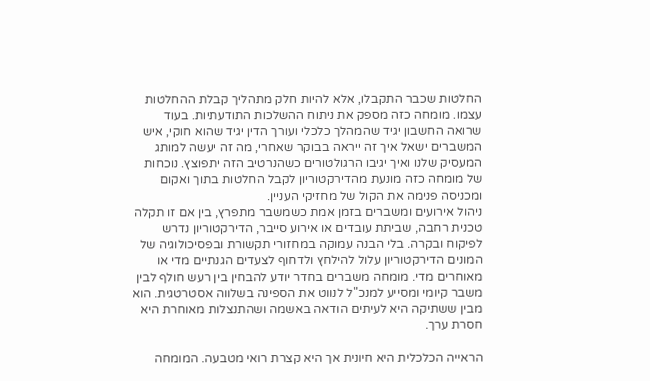החלטות שכבר התקבלו, אלא להיות חלק מתהליך קבלת ההחלטות עצמו. מומחה כזה מספק את ניתוח ההשלכות התודעתיות. בעוד שרואה החשבון יגיד שהמהלך כלכלי ועורך הדין יגיד שהוא חוקי, איש המשברים ישאל איך זה ייראה בבוקר שאחרי, מה זה יעשה למותג המעסיק שלנו ואיך יגיבו הרגולטורים כשהנרטיב הזה יתפוצץ. נוכחות של מומחה כזה מונעת מהדירקטוריון לקבל החלטות בתוך ואקום ומכניסה פנימה את הקול של מחזיקי העניין.
ניהול אירועים ומשברים בזמן אמת כשמשבר מתפרץ, בין אם זו תקלה טכנית רחבה, שביתת עובדים או אירוע סייבר, הדירקטוריון נדרש לפיקוח ובקרה. בלי הבנה עמוקה במחזורי תקשורת ובפסיכולוגיה של המונים הדירקטוריון עלול להילחץ ולדחוף לצעדים הגנתיים מדי או מאוחרים מדי. מומחה משברים בחדר יודע להבחין בין רעש חולף לבין משבר קיומי ומסייע למנכ"ל לנווט את הספינה בשלווה אסטרטגית. הוא מבין ששתיקה היא לעיתים הודאה באשמה ושהתנצלות מאוחרת היא חסרת ערך.

הראייה הכלכלית היא חיונית אך היא קצרת רואי מטבעה. המומחה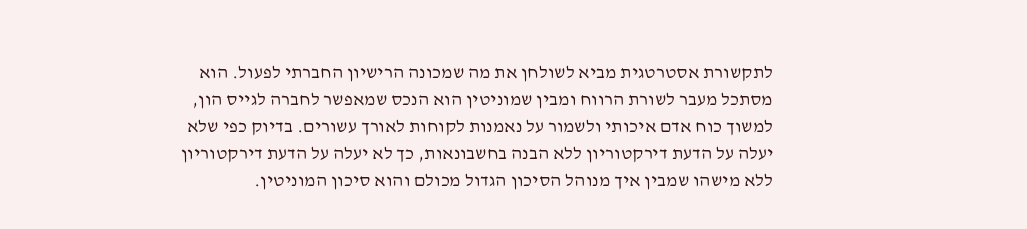לתקשורת אסטרטגית מביא לשולחן את מה שמכונה הרישיון החברתי לפעול. הוא מסתכל מעבר לשורת הרווח ומבין שמוניטין הוא הנכס שמאפשר לחברה לגייס הון, למשוך כוח אדם איכותי ולשמור על נאמנות לקוחות לאורך עשורים. בדיוק כפי שלא יעלה על הדעת דירקטוריון ללא הבנה בחשבונאות, כך לא יעלה על הדעת דירקטוריון ללא מישהו שמבין איך מנוהל הסיכון הגדול מכולם והוא סיכון המוניטין.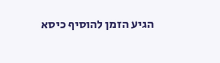הגיע הזמן להוסיף כיסא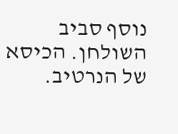נוסף סביב השולחן. הכיסא של הנרטיב.